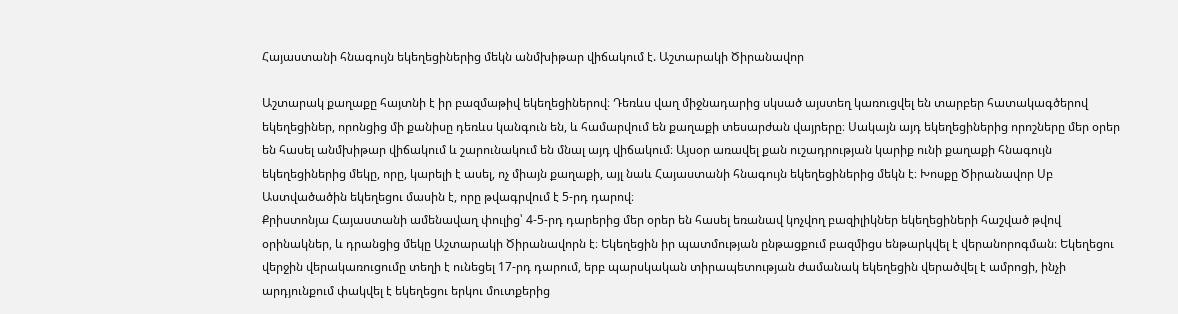Հայաստանի հնագույն եկեղեցիներից մեկն անմխիթար վիճակում է. Աշտարակի Ծիրանավոր

Աշտարակ քաղաքը հայտնի է իր բազմաթիվ եկեղեցիներով։ Դեռևս վաղ միջնադարից սկսած այստեղ կառուցվել են տարբեր հատակագծերով եկեղեցիներ, որոնցից մի քանիսը դեռևս կանգուն են, և համարվում են քաղաքի տեսարժան վայրերը։ Սակայն այդ եկեղեցիներից որոշները մեր օրեր են հասել անմխիթար վիճակում և շարունակում են մնալ այդ վիճակում։ Այսօր առավել քան ուշադրության կարիք ունի քաղաքի հնագույն եկեղեցիներից մեկը, որը, կարելի է ասել, ոչ միայն քաղաքի, այլ նաև Հայաստանի հնագույն եկեղեցիներից մեկն է։ Խոսքը Ծիրանավոր Սբ Աստվածածին եկեղեցու մասին է, որը թվագրվում է 5-րդ դարով։
Քրիստոնյա Հայաստանի ամենավաղ փուլից՝ 4-5-րդ դարերից մեր օրեր են հասել եռանավ կոչվող բազիլիկներ եկեղեցիների հաշված թվով օրինակներ, և դրանցից մեկը Աշտարակի Ծիրանավորն է։ Եկեղեցին իր պատմության ընթացքում բազմիցս ենթարկվել է վերանորոգման։ Եկեղեցու վերջին վերակառուցումը տեղի է ունեցել 17-րդ դարում, երբ պարսկական տիրապետության ժամանակ եկեղեցին վերածվել է ամրոցի, ինչի արդյունքում փակվել է եկեղեցու երկու մուտքերից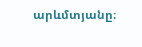արևմտյանը։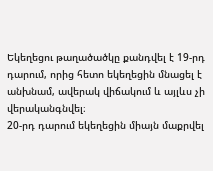Եկեղեցու թաղածածկը քանդվել է 19-րդ դարում, որից հետո եկեղեցին մնացել է անխնամ, ավերակ վիճակում և այլևս չի վերականգնվել։
20-րդ դարում եկեղեցին միայն մաքրվել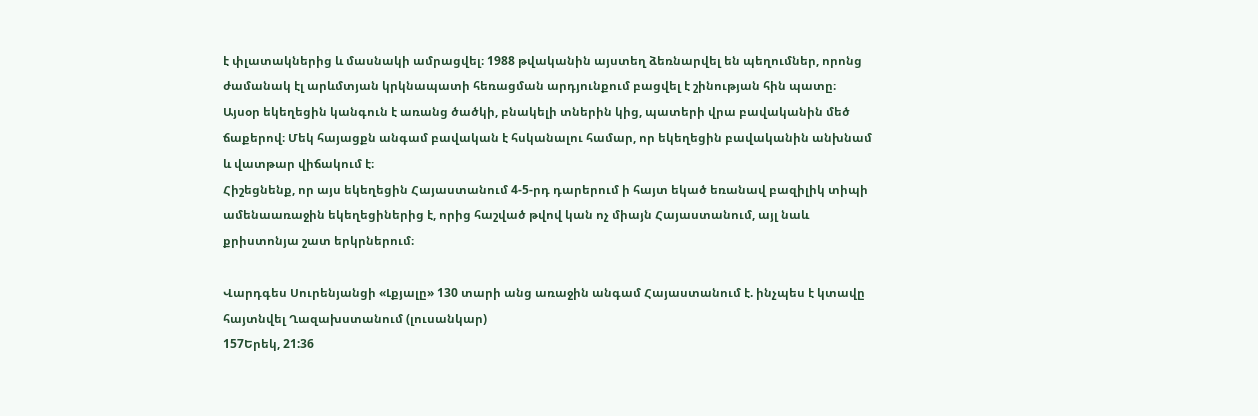է փլատակներից և մասնակի ամրացվել։ 1988 թվականին այստեղ ձեռնարվել են պեղումներ, որոնց ժամանակ էլ արևմտյան կրկնապատի հեռացման արդյունքում բացվել է շինության հին պատը։
Այսօր եկեղեցին կանգուն է առանց ծածկի, բնակելի տներին կից, պատերի վրա բավականին մեծ ճաքերով։ Մեկ հայացքն անգամ բավական է հսկանալու համար, որ եկեղեցին բավականին անխնամ և վատթար վիճակում է։
Հիշեցնենք, որ այս եկեղեցին Հայաստանում 4-5-րդ դարերում ի հայտ եկած եռանավ բազիլիկ տիպի ամենաառաջին եկեղեցիներից է, որից հաշված թվով կան ոչ միայն Հայաստանում, այլ նաև քրիստոնյա շատ երկրներում։

Վարդգես Սուրենյանցի «Լքյալը» 130 տարի անց առաջին անգամ Հայաստանում է. ինչպես է կտավը հայտնվել Ղազախստանում (լուսանկար)
157Երեկ, 21:36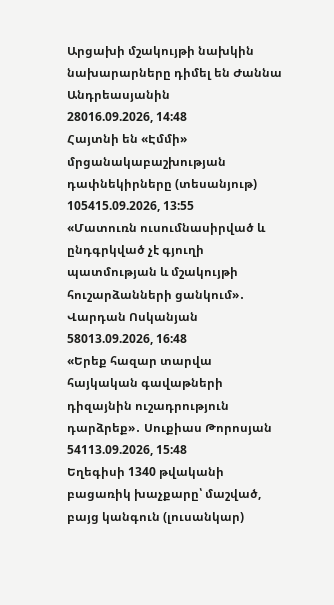Արցախի մշակույթի նախկին նախարարները դիմել են Ժաննա Անդրեասյանին
28016.09.2026, 14:48
Հայտնի են «Էմմի» մրցանակաբաշխության դափնեկիրները (տեսանյութ)
105415.09.2026, 13:55
«Մատուռն ուսումնասիրված և ընդգրկված չէ գյուղի պատմության և մշակույթի հուշարձանների ցանկում»․ Վարդան Ոսկանյան
58013.09.2026, 16:48
«Երեք հազար տարվա հայկական գավաթների դիզայնին ուշադրություն դարձրեք»․ Սուքիաս Թորոսյան
54113.09.2026, 15:48
Եղեգիսի 1340 թվականի բացառիկ խաչքարը՝ մաշված, բայց կանգուն (լուսանկար)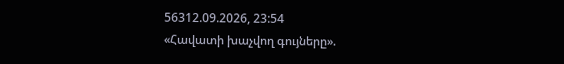56312.09.2026, 23:54
«Հավատի խաչվող գույները».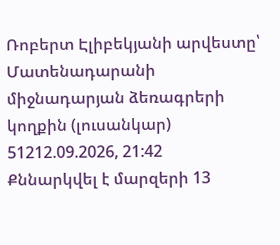Ռոբերտ Էլիբեկյանի արվեստը՝ Մատենադարանի միջնադարյան ձեռագրերի կողքին (լուսանկար)
51212.09.2026, 21:42
Քննարկվել է մարզերի 13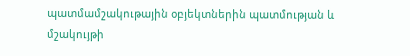պատմամշակութային օբյեկտներին պատմության և մշակույթի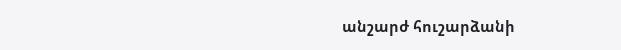անշարժ հուշարձանի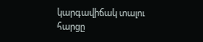կարգավիճակ տալու հարցը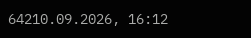64210.09.2026, 16:12